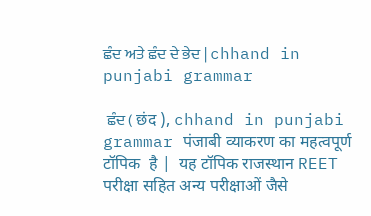ਛੰਦ ਅਤੇ ਛੰਦ ਦੇ ਭੇਦ | chhand in punjabi grammar

 ਛੰਦ ( छंद ), chhand in punjabi grammar पंजाबी व्याकरण का महत्वपूर्ण टॉपिक  है |  यह टॉपिक राजस्थान REET परीक्षा सहित अन्य परीक्षाओं जैसे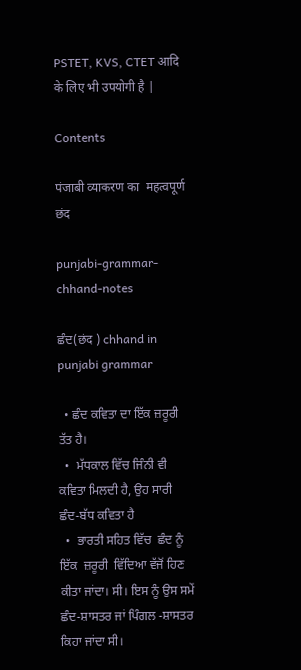PSTET, KVS, CTET आदि के लिए भी उपयोगी है |

Contents

पंजाबी व्याकरण का  महत्वपूर्ण छंद

punjabi-grammar-chhand-notes

ਛੰਦ(छंद ) chhand in punjabi grammar

  • ਛੰਦ ਕਵਿਤਾ ਦਾ ਇੱਕ ਜ਼ਰੂਰੀ ਤੱਤ ਹੈ।
  •  ਮੱਧਕਾਲ ਵਿੱਚ ਜਿੰਨੀ ਵੀ ਕਵਿਤਾ ਮਿਲਦੀ ਹੈ, ਉਹ ਸਾਰੀ ਛੰਦ-ਬੱਧ ਕਵਿਤਾ ਹੈ
  •  ਭਾਰਤੀ ਸਹਿਤ ਵਿੱਚ  ਛੰਦ ਨੂੰ  ਇੱਕ  ਜ਼ਰੂਰੀ  ਵਿੱਦਿਆ ਵੱਜੋਂ ਹਿਣ ਕੀਤਾ ਜਾਂਦਾ। ਸੀ। ਇਸ ਨੂੰ ਉਸ ਸਮੇਂ ਛੰਦ-ਸ਼ਾਸਤਰ ਜਾਂ ਪਿੰਗਲ -ਸ਼ਾਸਤਰ ਕਿਹਾ ਜਾਂਦਾ ਸੀ।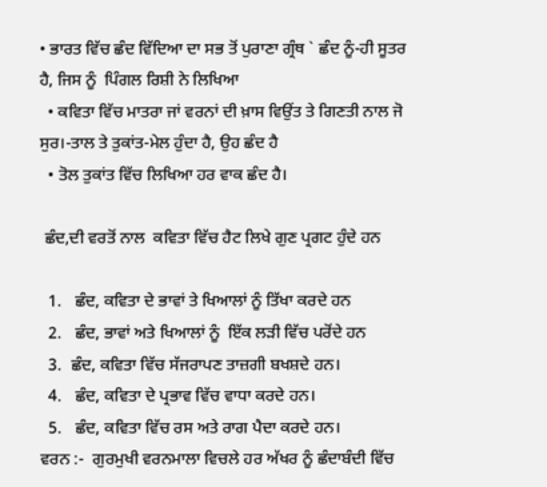• ਭਾਰਤ ਵਿੱਚ ਛੰਦ ਵਿੱਦਿਆ ਦਾ ਸਭ ਤੋਂ ਪੁਰਾਣਾ ਗ੍ਰੰਥ ` ਛੰਦ ਨੂੰ-ਹੀ ਸੂਤਰ ਹੈ, ਜਿਸ ਨੂੰ  ਪਿੰਗਲ ਰਿਸ਼ੀ ਨੇ ਲਿਖਿਆ
  • ਕਵਿਤਾ ਵਿੱਚ ਮਾਤਰਾ ਜਾਂ ਵਰਨਾਂ ਦੀ ਖ਼ਾਸ ਵਿਉਂਤ ਤੇ ਗਿਣਤੀ ਨਾਲ ਜੋ ਸੁਰ।-ਤਾਲ ਤੇ ਤੁਕਾਂਤ-ਮੇਲ ਹੁੰਦਾ ਹੈ, ਉਹ ਛੰਦ ਹੈ
  • ਤੋਲ ਤੁਕਾਂਤ ਵਿੱਚ ਲਿਖਿਆ ਹਰ ਵਾਕ ਛੰਦ ਹੈ।

 ਛੰਦ,ਦੀ ਵਰਤੋਂ ਨਾਲ  ਕਵਿਤਾ ਵਿੱਚ ਹੈਟ ਲਿਖੇ ਗੁਣ ਪ੍ਰਗਟ ਹੁੰਦੇ ਹਨ

  1.   ਛੰਦ, ਕਵਿਤਾ ਦੇ ਭਾਵਾਂ ਤੇ ਖਿਆਲਾਂ ਨੂੰ ਤਿੱਖਾ ਕਰਦੇ ਹਨ
  2.   ਛੰਦ, ਭਾਵਾਂ ਅਤੇ ਖਿਆਲਾਂ ਨੂੰ  ਇੱਕ ਲੜੀ ਵਿੱਚ ਪਰੋਂਦੇ ਹਨ
  3.  ਛੰਦ, ਕਵਿਤਾ ਵਿੱਚ ਸੱਜਰਾਪਣ ਤਾਜ਼ਗੀ ਬਖਸ਼ਦੇ ਹਨ।
  4.   ਛੰਦ, ਕਵਿਤਾ ਦੇ ਪ੍ਰਭਾਵ ਵਿੱਚ ਵਾਧਾ ਕਰਦੇ ਹਨ।
  5.   ਛੰਦ, ਕਵਿਤਾ ਵਿੱਚ ਰਸ ਅਤੇ ਰਾਗ ਪੈਦਾ ਕਰਦੇ ਹਨ।
ਵਰਨ :-  ਗੁਰਮੁਖੀ ਵਰਨਮਾਲਾ ਵਿਚਲੇ ਹਰ ਅੱਖਰ ਨੂੰ ਛੰਦਾਬੰਦੀ ਵਿੱਚ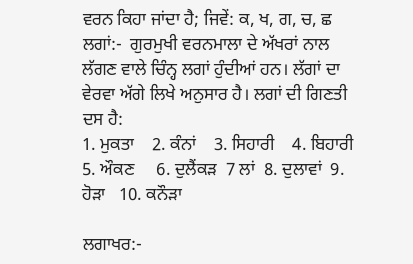ਵਰਨ ਕਿਹਾ ਜਾਂਦਾ ਹੈ; ਜਿਵੇਂ: ਕ, ਖ, ਗ, ਚ, ਛ
ਲਗਾਂ:-  ਗੁਰਮੁਖੀ ਵਰਨਮਾਲਾ ਦੇ ਅੱਖਰਾਂ ਨਾਲ ਲੱਗਣ ਵਾਲੇ ਚਿੰਨ੍ਹ ਲਗਾਂ ਹੁੰਦੀਆਂ ਹਨ। ਲੱਗਾਂ ਦਾ ਵੇਰਵਾ ਅੱਗੇ ਲਿਖੇ ਅਨੁਸਾਰ ਹੈ। ਲਗਾਂ ਦੀ ਗਿਣਤੀ ਦਸ ਹੈ:
1. ਮੁਕਤਾ    2. ਕੰਨਾਂ    3. ਸਿਹਾਰੀ    4. ਬਿਹਾਰੀ    5. ਔਕਣ     6. ਦੁਲੈਂਕੜ  7 ਲਾਂ  8. ਦੁਲਾਵਾਂ  9. ਹੋੜਾ   10. ਕਨੌੜਾ

ਲਗਾਖਰ:-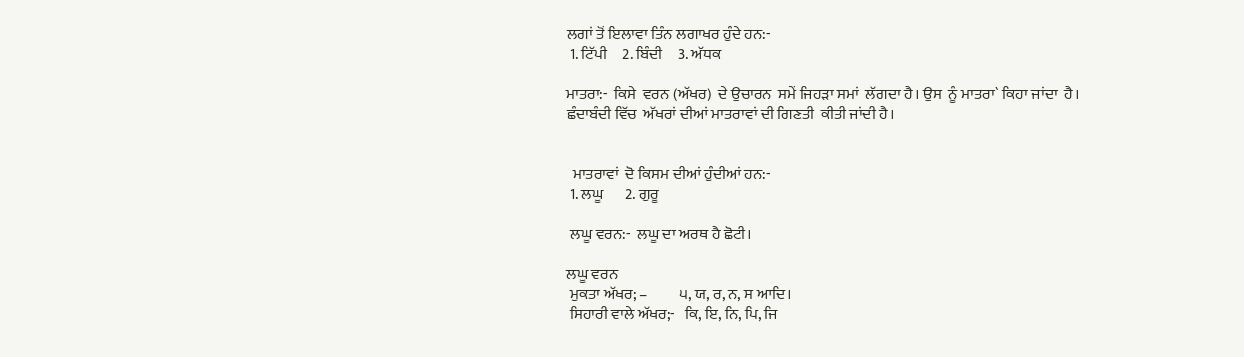ਲਗਾਂ ਤੋਂ ਇਲਾਵਾ ਤਿੰਨ ਲਗਾਖਰ ਹੁੰਦੇ ਹਨ:-
 1. ਟਿੱਪੀ     2. ਬਿੰਦੀ     3. ਅੱਧਕ

ਮਾਤਰਾ:-  ਕਿਸੇ  ਵਰਨ (ਅੱਖਰ)  ਦੇ ਉਚਾਰਨ  ਸਮੇਂ ਜਿਹੜਾ ਸਮਾਂ  ਲੱਗਦਾ ਹੈ। ਉਸ  ਨੂੰ ਮਾਤਰਾ` ਕਿਹਾ ਜਾਂਦਾ  ਹੈ।
ਛੰਦਾਬੰਦੀ ਵਿੱਚ  ਅੱਖਰਾਂ ਦੀਆਂ ਮਾਤਰਾਵਾਂ ਦੀ ਗਿਣਤੀ  ਕੀਤੀ ਜਾਂਦੀ ਹੈ।


  ਮਾਤਰਾਵਾਂ  ਦੋ ਕਿਸਮ ਦੀਆਂ ਹੁੰਦੀਆਂ ਹਨ:-
 1. ਲਘੂ       2. ਗੁਰੂ

 ਲਘੂ ਵਰਨ:-  ਲਘੂ ਦਾ ਅਰਥ ਹੈ ਛੋਟੀ।

ਲਘੂ ਵਰਨ
 ਮੁਕਤਾ ਅੱਖਰ; –          ੫, ਯ, ਰ, ਨ, ਸ ਆਦਿ।
 ਸਿਹਾਰੀ ਵਾਲੇ ਅੱਖਰ;-   ਕਿ, ਇ, ਨਿ, ਪਿ, ਜਿ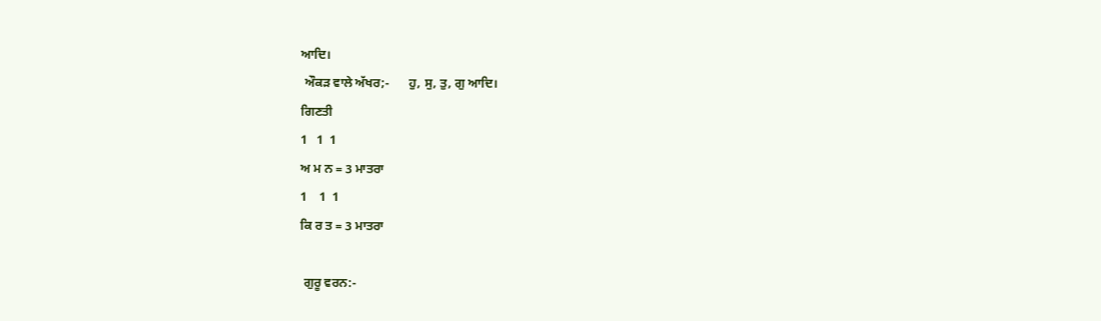ਆਦਿ।
 ਔਕੜ ਵਾਲੇ ਅੱਖਰ;-      ਹੁ, ਸੁ, ਤੁ, ਗੁ ਆਦਿ।
ਗਿਣਤੀ
1   1  1
ਅ ਮ ਨ = 3 ਮਾਤਰਾ
1    1  1
ਕਿ ਰ ਤ = 3 ਮਾਤਰਾ

 ਗੁਰੂ ਵਰਨ:-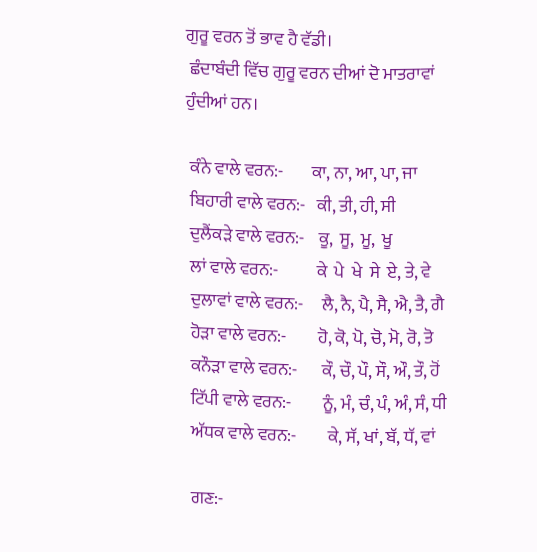ਗੁਰੂ ਵਰਨ ਤੋਂ ਭਾਵ ਹੈ ਵੱਡੀ।
 ਛੰਦਾਬੰਦੀ ਵਿੱਚ ਗੁਰੂ ਵਰਨ ਦੀਆਂ ਦੋ ਮਾਤਰਾਵਾਂ ਹੁੰਦੀਆਂ ਹਨ।

 ਕੰਨੇ ਵਾਲੇ ਵਰਨ:-        ਕਾ, ਨਾ, ਆ, ਪਾ, ਜਾ
 ਬਿਹਾਰੀ ਵਾਲੇ ਵਰਨ:-   ਕੀ, ਤੀ, ਹੀ, ਸੀ
 ਦੁਲੈਂਕੜੇ ਵਾਲੇ ਵਰਨ:-    ਕੂ,  ਸੂ,  ਮੂ,  ਖੂ
 ਲਾਂ ਵਾਲੇ ਵਰਨ:-           ਕੇ  ਪੇ  ਖੇ  ਸੇ  ਏ, ਤੇ, ਵੇ
 ਦੁਲਾਵਾਂ ਵਾਲੇ ਵਰਨ:-     ਲੈ, ਨੈ, ਪੈ, ਸੈ, ਐ, ਤੈ, ਗੈ
 ਹੋੜਾ ਵਾਲੇ ਵਰਨ:-         ਹੋ, ਕੋ, ਪੋ, ਚੋ, ਮੋ, ਰੋ, ਤੋ
 ਕਨੌੜਾ ਵਾਲੇ ਵਰਨ:-       ਕੌ, ਚੌ, ਪੌ, ਸੌ, ਔ, ਤੌ, ਹੋਂ
 ਟਿੱਪੀ ਵਾਲੇ ਵਰਨ:-         ਨੂੰ, ਮੰ, ਚੰ, ਪੰ, ਅੰ, ਸੰ, ਧੀ
 ਅੱਧਕ ਵਾਲੇ ਵਰਨ:-         ਕੇ, ਸੱ, ਖਾਂ, ਬੱ, ਧੱ, ਵਾਂ

 ਗਣ:-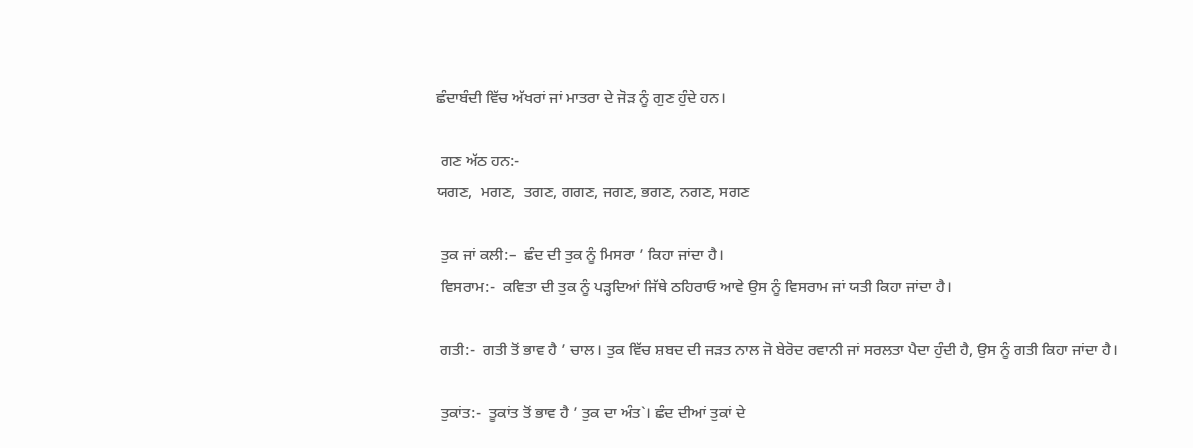ਛੰਦਾਬੰਦੀ ਵਿੱਚ ਅੱਖਰਾਂ ਜਾਂ ਮਾਤਰਾ ਦੇ ਜੋੜ ਨੂੰ ਗੁਣ ਹੁੰਦੇ ਹਨ।

 ਗਣ ਅੱਠ ਹਨ:-
ਯਗਣ,  ਮਗਣ,  ਤਗਣ, ਗਗਣ, ਜਗਣ, ਭਗਣ, ਨਗਣ, ਸਗਣ

 ਤੁਕ ਜਾਂ ਕਲੀ:–  ਛੰਦ ਦੀ ਤੁਕ ਨੂੰ ਮਿਸਰਾ ’ ਕਿਹਾ ਜਾਂਦਾ ਹੈ।
 ਵਿਸਰਾਮ:-  ਕਵਿਤਾ ਦੀ ਤੁਕ ਨੂੰ ਪੜ੍ਹਦਿਆਂ ਜਿੱਥੇ ਠਹਿਰਾਓ ਆਵੇ ਉਸ ਨੂੰ ਵਿਸਰਾਮ ਜਾਂ ਯਤੀ ਕਿਹਾ ਜਾਂਦਾ ਹੈ।

 ਗਤੀ:-  ਗਤੀ ਤੋਂ ਭਾਵ ਹੈ ’ ਚਾਲ। ਤੁਕ ਵਿੱਚ ਸ਼ਬਦ ਦੀ ਜੜਤ ਨਾਲ ਜੋ ਬੇਰੋਦ ਰਵਾਨੀ ਜਾਂ ਸਰਲਤਾ ਪੈਦਾ ਹੁੰਦੀ ਹੈ, ਉਸ ਨੂੰ ਗਤੀ ਕਿਹਾ ਜਾਂਦਾ ਹੈ।

 ਤੁਕਾਂਤ:-  ਤੂਕਾਂਤ ਤੋਂ ਭਾਵ ਹੈ ’ ਤੁਕ ਦਾ ਅੰਤ`। ਛੰਦ ਦੀਆਂ ਤੁਕਾਂ ਦੇ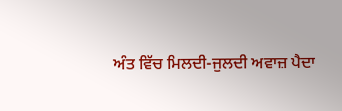ਅੰਤ ਵਿੱਚ ਮਿਲਦੀ-ਜੁਲਦੀ ਅਵਾਜ਼ ਪੈਦਾ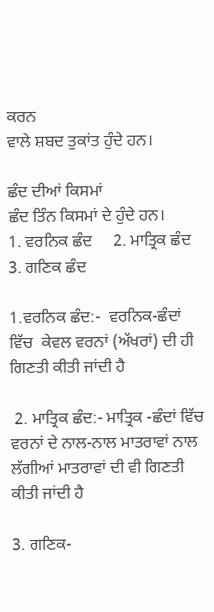ਕਰਨ
ਵਾਲੇ ਸ਼ਬਦ ਤੁਕਾਂਤ ਹੁੰਦੇ ਹਨ।

ਛੰਦ ਦੀਆਂ ਕਿਸਮਾਂ
ਛੰਦ ਤਿੰਨ ਕਿਸਮਾਂ ਦੇ ਹੁੰਦੇ ਹਨ।
1. ਵਰਨਿਕ ਛੰਦ     2. ਮਾਤ੍ਰਿਕ ਛੰਦ      3. ਗਣਿਕ ਛੰਦ

1.ਵਰਨਿਕ ਛੰਦ:-  ਵਰਨਿਕ-ਛੰਦਾਂ  ਵਿੱਚ  ਕੇਵਲ ਵਰਨਾਂ (ਅੱਖਰਾਂ) ਦੀ ਹੀ ਗਿਣਤੀ ਕੀਤੀ ਜਾਂਦੀ ਹੈ

 2. ਮਾਤ੍ਰਿਕ ਛੰਦ:- ਮਾਤ੍ਰਿਕ -ਛੰਦਾਂ ਵਿੱਚ ਵਰਨਾਂ ਦੇ ਨਾਲ-ਨਾਲ ਮਾਤਰਾਵਾਂ ਨਾਲ ਲੱਗੀਆਂ ਮਾਤਰਾਵਾਂ ਦੀ ਵੀ ਗਿਣਤੀ ਕੀਤੀ ਜਾਂਦੀ ਹੈ

3. ਗਣਿਕ-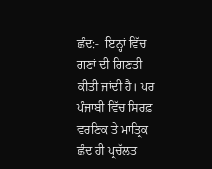ਛੰਦ:-  ਇਨ੍ਹਾਂ ਵਿੱਚ ਗਣਾਂ ਦੀ ਗਿਣਤੀ ਕੀਤੀ ਜਾਂਦੀ ਹੈ। ਪਰ ਪੰਜਾਬੀ ਵਿੱਚ ਸਿਰਫ਼ ਵਰਣਿਕ ਤੇ ਮਾਤ੍ਰਿਕ ਛੰਦ ਹੀ ਪ੍ਰਚੱਲਤ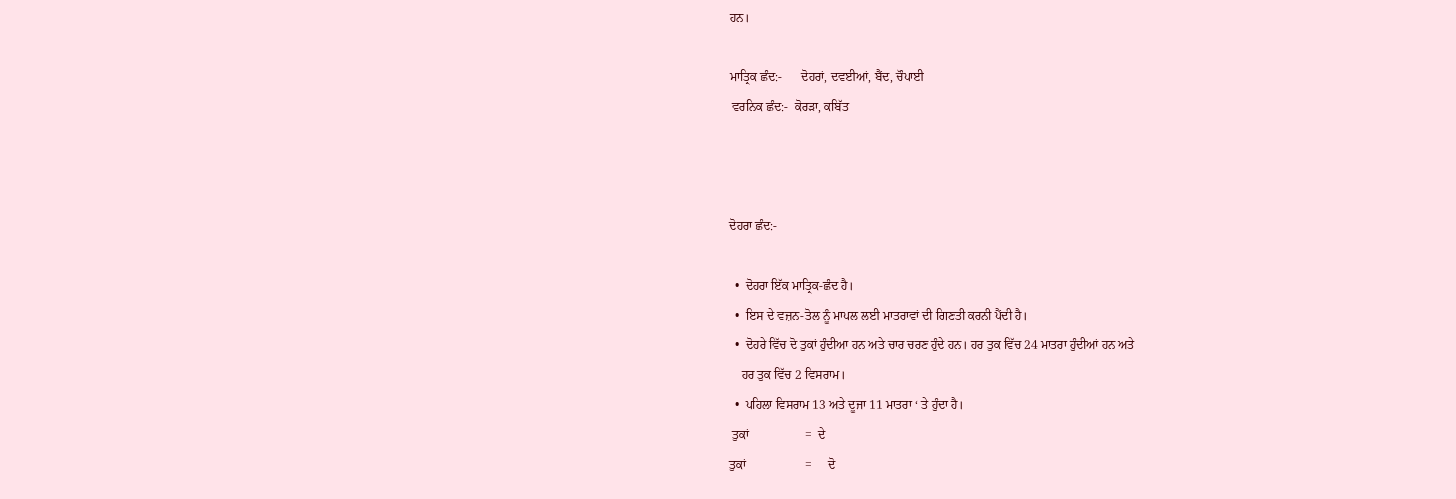ਹਨ।

ਮਾਤ੍ਰਿਕ ਛੰਦ:-      ਦੋਹਰਾਂ, ਦਵਈਆਂ, ਬੈਂਦ, ਚੌਪਾਈ
 ਵਰਨਿਕ ਛੰਦ:-  ਕੋਰੜਾ, ਕਬਿੱਤ



ਦੋਹਰਾ ਛੰਦ:-

  •  ਦੋਹਰਾ ਇੱਕ ਮਾਤ੍ਰਿਕ-ਛੰਦ ਹੈ।
  •  ਇਸ ਦੇ ਵਜ਼ਨ-ਤੋਲ ਨੂੰ ਮਾਪਲ ਲਈ ਮਾਤਰਾਵਾਂ ਦੀ ਗਿਣਤੀ ਕਰਨੀ ਪੈਂਦੀ ਹੈ।
  •  ਦੋਹਰੇ ਵਿੱਚ ਦੋ ਤੁਕਾਂ ਹੁੰਦੀਆ ਹਨ ਅਤੇ ਚਾਰ ਚਰਣ ਹੁੰਦੇ ਹਨ। ਹਰ ਤੁਕ ਵਿੱਚ 24 ਮਾਤਰਾ ਹੁੰਦੀਆਂ ਹਨ ਅਤੇ
    ਹਰ ਤੁਕ ਵਿੱਚ 2 ਵਿਸਰਾਮ।
  •  ਪਹਿਲਾ ਵਿਸਰਾਮ 13 ਅਤੇ ਦੂਜਾ 11 ਮਾਤਰਾ ‘ ਤੇ ਹੁੰਦਾ ਹੈ।
 ਤੁਕਾਂ                  =  ਦੇ
ਤੁਕਾਂ                   =     ਦੋ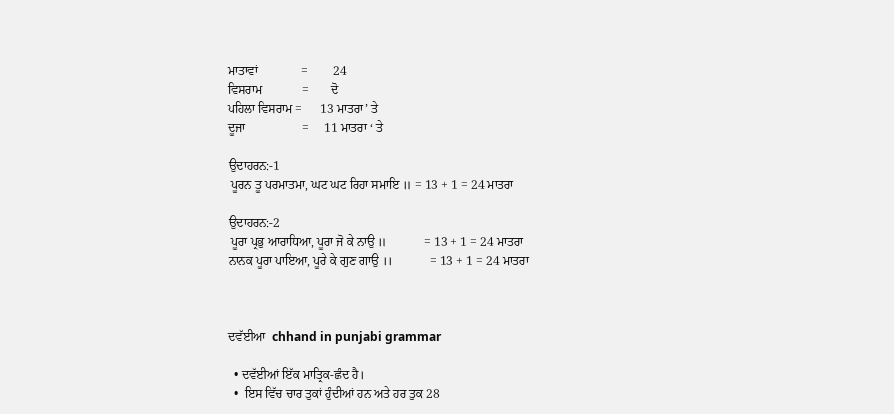ਮਾਤਾਵਾਂ              =        24
ਵਿਸਰਾਮ             =       ਦੋ
ਪਹਿਲਾ ਵਿਸਰਾਮ =      13 ਮਾਤਰਾ’ ਤੇ
ਦੂਜਾ                  =     11 ਮਾਤਰਾ ‘ ਤੇ

ਉਦਾਹਰਨ:-1
 ਪੂਰਨ ਤੂ ਪਰਮਾਤਮਾ, ਘਟ ਘਟ ਰਿਹਾ ਸਮਾਇ ॥ = 13 + 1 = 24 ਮਾਤਰਾ

ਉਦਾਹਰਨ:-2
 ਪੂਰਾ ਪ੍ਰਭੁ ਆਰਾਧਿਆ, ਪੂਰਾ ਜੋ ਕੇ ਨਾਉ ॥            = 13 + 1 = 24 ਮਾਤਰਾ
ਨਾਨਕ ਪੂਰਾ ਪਾਇਆ, ਪੂਰੇ ਕੇ ਗੁਣ ਗਾਉ ।।            = 13 + 1 = 24 ਮਾਤਰਾ



ਦਵੱਈਆ  chhand in punjabi grammar

  • ਦਵੱਈਆਂ ਇੱਕ ਮਾਤ੍ਰਿਕ-ਛੰਦ ਹੈ।
  •  ਇਸ ਵਿੱਚ ਚਾਰ ਤੁਕਾਂ ਹੁੰਦੀਆਂ ਹਨ ਅਤੇ ਹਰ ਤੁਕ 28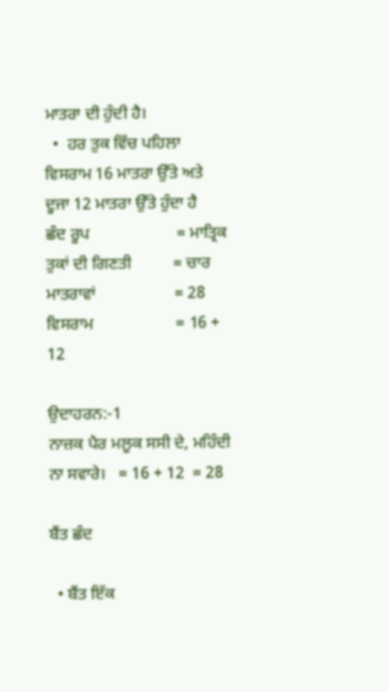ਮਾਤਰਾ ਦੀ ਹੁੰਦੀ ਹੈ।
  •  ਹਰ ਤੁਕ ਵਿੱਚ ਪਹਿਲਾ ਵਿਸਰਾਮ 16 ਮਾਤਰਾ ਉੱਤੇ ਅਤੇ ਦੂਜਾ 12 ਮਾਤਰਾ ਉੱਤੇ ਹੁੰਦਾ ਹੈ
ਛੰਦ ਰੂਪ                     = ਮਾਤ੍ਰਿਕ
ਤੁਕਾਂ ਦੀ ਗਿਣਤੀ          = ਚਾਰ
ਮਾਤਰਾਵਾਂ                   = 28
ਵਿਸਰਾਮ                    = 16 + 12

ਉਦਾਹਰਨ:-1
ਨਾਜ਼ਕ ਪੈਰ ਮਲੂਕ ਸਸੀ ਦੇ, ਮਹਿੰਦੀ ਨਾ ਸਵਾਰੇ।   = 16 + 12  = 28

ਬੈਂਤ ਛੰਦ

  • ਬੈਂਤ ਇੱਕ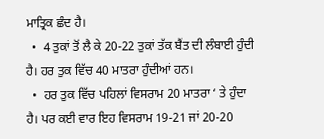ਮਾਤ੍ਰਿਕ ਛੰਦ ਹੈ।
  •  4 ਤੁਕਾਂ ਤੋਂ ਲੈ ਕੇ 20-22 ਤੁਕਾਂ ਤੱਕ ਬੈਂਤ ਦੀ ਲੰਬਾਈ ਹੁੰਦੀ ਹੈ। ਹਰ ਤੁਕ ਵਿੱਚ 40 ਮਾਤਰਾ ਹੁੰਦੀਆਂ ਹਨ।
  •  ਹਰ ਤੁਕ ਵਿੱਚ ਪਹਿਲਾਂ ਵਿਸਰਾਮ 20 ਮਾਤਰਾ ‘ ਤੇ ਹੁੰਦਾ ਹੈ। ਪਰ ਕਈ ਵਾਰ ਇਹ ਵਿਸਰਾਮ 19-21 ਜਾਂ 20-20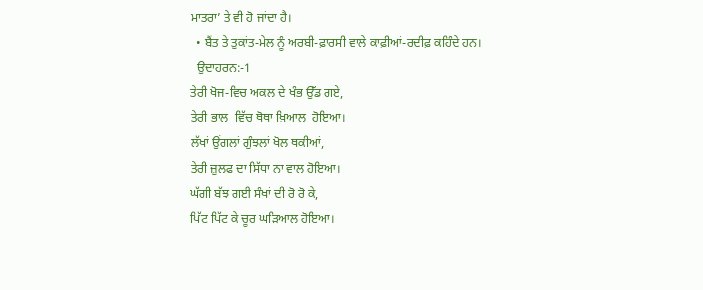ਮਾਤਰਾ’ ਤੇ ਵੀ ਹੋ ਜਾਂਦਾ ਹੈ।
  • ਬੈਂਤ ਤੇ ਤੁਕਾਂਤ-ਮੇਲ ਨੂੰ ਅਰਬੀ-ਫ਼ਾਰਸੀ ਵਾਲੇ ਕਾਫ਼ੀਆਂ-ਰਦੀਫ਼ ਕਹਿੰਦੇ ਹਨ।
  ਉਦਾਹਰਨ:-1
ਤੇਰੀ ਖੋਜ-ਵਿਚ ਅਕਲ ਦੇ ਖੰਭ ਉੱਡ ਗਏ,
ਤੇਰੀ ਭਾਲ  ਵਿੱਚ ਥੋਥਾ ਖ਼ਿਆਲ  ਹੋਇਆ।
ਲੱਖਾਂ ਉਂਗਲਾਂ ਗੁੰਝਲਾਂ ਖੋਲ ਥਕੀਆਂ,
ਤੇਰੀ ਜ਼ੁਲਫ ਦਾ ਸਿੱਧਾ ਨਾ ਵਾਲ ਹੋਇਆ।
ਘੱਗੀ ਬੱਝ ਗਈ ਸੰਖਾਂ ਦੀ ਰੋ ਰੋ ਕੇ,
ਪਿੱਟ ਪਿੱਟ ਕੇ ਚੂਰ ਘੜਿਆਲ ਹੋਇਆ।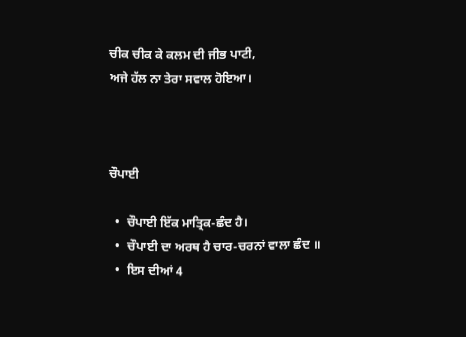ਚੀਕ ਚੀਕ ਕੇ ਕਲਮ ਦੀ ਜੀਭ ਪਾਟੀ,
ਅਜੇ ਹੱਲ ਨਾ ਤੇਰਾ ਸਵਾਲ ਹੋਇਆ।



ਚੌਪਾਈ

  •  ਚੌਪਾਈ ਇੱਕ ਮਾਤ੍ਰਿਕ-ਛੰਦ ਹੈ।
  •  ਚੌਪਾਈ ਦਾ ਅਰਥ ਹੈ ਚਾਰ-ਚਰਨਾਂ ਵਾਲਾ ਛੰਦ ॥
  •  ਇਸ ਦੀਆਂ 4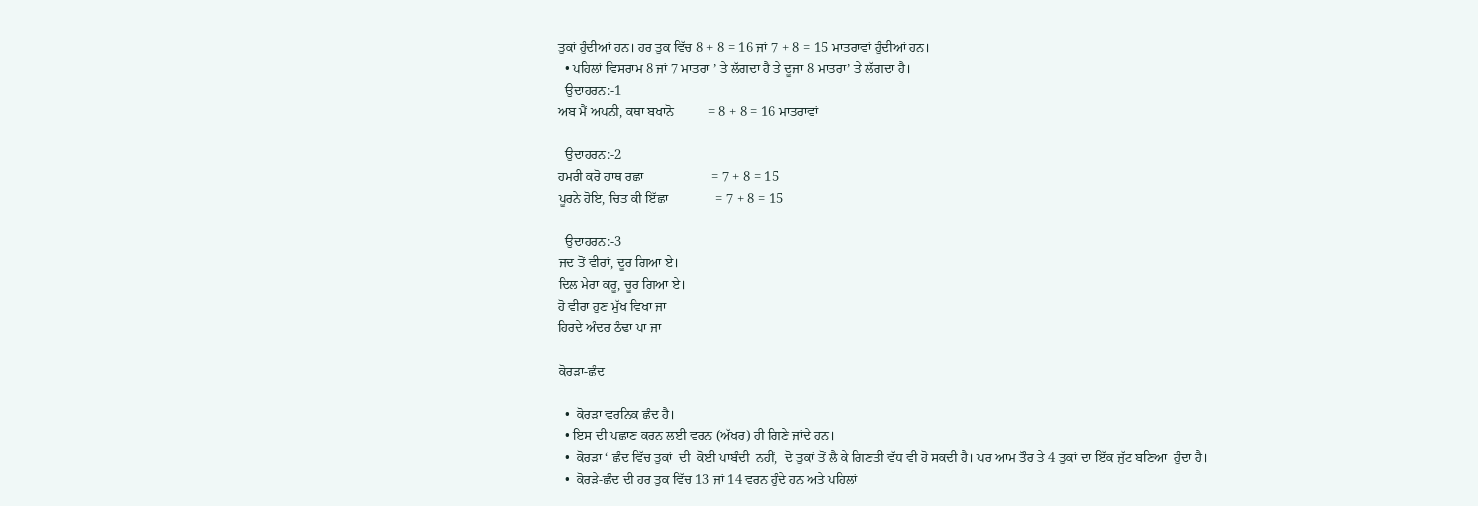ਤੁਕਾਂ ਹੁੰਦੀਆਂ ਹਨ। ਹਰ ਤੁਕ ਵਿੱਚ 8 + 8 = 16 ਜਾਂ 7 + 8 = 15 ਮਾਤਰਾਵਾਂ ਹੁੰਦੀਆਂ ਹਨ।
  • ਪਹਿਲਾਂ ਵਿਸਰਾਮ 8 ਜਾਂ 7 ਮਾਤਰਾ ’ ਤੇ ਲੱਗਦਾ ਹੈ ਤੇ ਦੂਜਾ 8 ਮਾਤਰਾ’ ਤੇ ਲੱਗਦਾ ਹੈ।
  ਉਦਾਹਰਨ:-1
ਅਬ ਮੈਂ ਅਪਨੀ, ਕਥਾ ਬਖਾਨੋ          = 8 + 8 = 16 ਮਾਤਰਾਵਾਂ

  ਉਦਾਹਰਨ:-2
ਹਮਰੀ ਕਰੋ ਹਾਥ ਰਛਾ                    = 7 + 8 = 15
ਪੂਰਨੇ ਹੋਇ, ਚਿਤ ਕੀ ਇੱਛਾ              = 7 + 8 = 15

  ਉਦਾਹਰਨ:-3
ਜਦ ਤੋਂ ਵੀਰਾਂ, ਦੂਰ ਗਿਆ ਏ।
ਦਿਲ ਮੇਰਾ ਕਰੂ, ਚੂਰ ਗਿਆ ਏ।
ਹੋ ਵੀਰਾ ਹੁਣ ਮੁੱਖ ਵਿਖਾ ਜਾ
ਹਿਰਦੇ ਅੰਦਰ ਠੰਢਾ ਪਾ ਜਾ

ਕੋਰੜਾ-ਛੰਦ

  •  ਕੋਰੜਾ ਵਰਨਿਕ ਛੰਦ ਹੈ।
  • ਇਸ ਦੀ ਪਛਾਣ ਕਰਨ ਲਈ ਵਰਨ (ਅੱਖਰ) ਹੀ ਗਿਣੇ ਜਾਂਦੇ ਹਨ।
  •  ਕੋਰੜਾ ‘ ਛੰਦ ਵਿੱਚ ਤੁਕਾਂ  ਦੀ  ਕੋਈ ਪਾਬੰਦੀ  ਨਹੀਂ,  ਦੋ ਤੁਕਾਂ ਤੋਂ ਲੈ ਕੇ ਗਿਣਤੀ ਵੱਧ ਵੀ ਹੋ ਸਕਦੀ ਹੈ। ਪਰ ਆਮ ਤੌਰ ਤੇ 4 ਤੁਕਾਂ ਦਾ ਇੱਕ ਜੁੱਟ ਬਣਿਆ  ਹੁੰਦਾ ਹੈ।
  •  ਕੋਰੜੇ-ਛੰਦ ਦੀ ਹਰ ਤੁਕ ਵਿੱਚ 13 ਜਾਂ 14 ਵਰਨ ਹੁੰਦੇ ਹਨ ਅਤੇ ਪਹਿਲਾਂ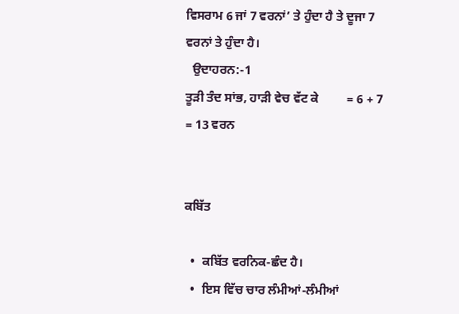ਵਿਸਰਾਮ 6 ਜਾਂ 7 ਵਰਨਾਂ’ ਤੇ ਹੁੰਦਾ ਹੈ ਤੇ ਦੂਜਾ 7 ਵਰਨਾਂ ਤੇ ਹੁੰਦਾ ਹੈ।
  ਉਦਾਹਰਨ:-1
ਤੂੜੀ ਤੰਦ ਸਾਂਭ, ਹਾੜੀ ਵੇਚ ਵੱਟ ਕੇ         = 6 + 7 = 13 ਵਰਨ


ਕਬਿੱਤ

  •  ਕਬਿੱਤ ਵਰਨਿਕ-ਛੰਦ ਹੈ।
  •  ਇਸ ਵਿੱਚ ਚਾਰ ਲੰਮੀਆਂ-ਲੰਮੀਆਂ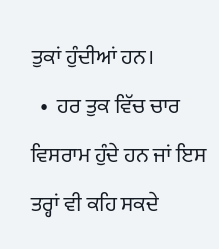ਤੁਕਾਂ ਹੁੰਦੀਆਂ ਹਨ।
  •  ਹਰ ਤੁਕ ਵਿੱਚ ਚਾਰ ਵਿਸਰਾਮ ਹੁੰਦੇ ਹਨ ਜਾਂ ਇਸ ਤਰ੍ਹਾਂ ਵੀ ਕਹਿ ਸਕਦੇ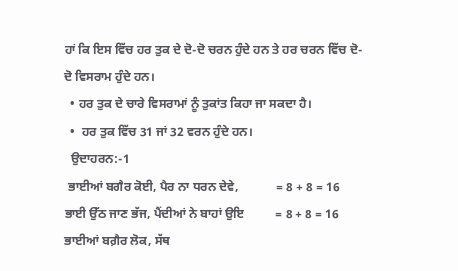ਹਾਂ ਕਿ ਇਸ ਵਿੱਚ ਹਰ ਤੁਕ ਦੇ ਦੋ-ਦੋ ਚਰਨ ਹੁੰਦੇ ਹਨ ਤੇ ਹਰ ਚਰਨ ਵਿੱਚ ਦੋ-ਦੋ ਵਿਸਰਾਮ ਹੁੰਦੇ ਹਨ।
  • ਹਰ ਤੁਕ ਦੇ ਚਾਰੇ ਵਿਸਰਾਮਾਂ ਨੂੰ ਤੁਕਾਂਤ ਕਿਹਾ ਜਾ ਸਕਦਾ ਹੈ।
  •  ਹਰ ਤੁਕ ਵਿੱਚ 31 ਜਾਂ 32 ਵਰਨ ਹੁੰਦੇ ਹਨ।
  ਉਦਾਹਰਨ:-1
 ਭਾਈਆਂ ਬਗੈਰ ਕੋਈ, ਪੈਰ ਨਾ ਧਰਨ ਦੇਵੇ,            = 8 + 8 = 16
ਭਾਈ ਉੱਠ ਜਾਣ ਭੱਜ, ਪੈਂਦੀਆਂ ਨੇ ਬਾਹਾਂ ਉਇ          = 8 + 8 = 16
ਭਾਈਆਂ ਬਗ਼ੈਰ ਲੋਕ, ਸੱਥ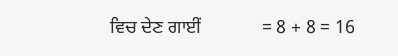ਵਿਚ ਦੇਣ ਗਾਈਂ             = 8 + 8 = 16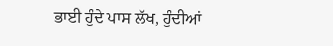ਭਾਈ ਹੁੰਦੇ ਪਾਸ ਲੱਖ, ਹੁੰਦੀਆਂ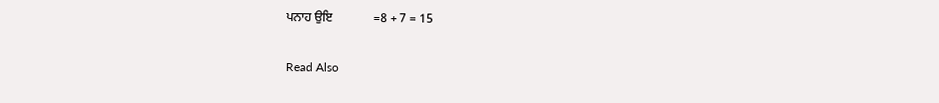ਪਨਾਹ ਉਇ             =8 + 7 = 15

Read Also